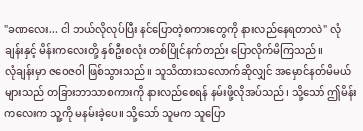"ခဏလေး... ငါ ဘယ်လိုလုပ်ပြီး နင်ပြောတဲ့စကားတွေကို နားလည်နေရတာလဲ" လုံချန်းနှင့် မိန်းကလေးတို့ နှစ်ဦးစလုံး တစ်ပြိုင်နက်တည်း ပြောလိုက်မိကြသည်။
လုံချန်းမှာ ဇဝေဇဝါ ဖြစ်သွားသည်။ သူသိထားသလောက်ဆိုလျှင် အမှောင်နတ်မိမယ်များသည် တခြားဘာသာစကားကို နားလည်စေရန် နမ်းဖို့လိုအပ်သည်၊ သို့သော် ဤမိန်းကလေးက သူ့ကို မနမ်းခဲ့ပေ။ သို့သော် သူမက သူပြော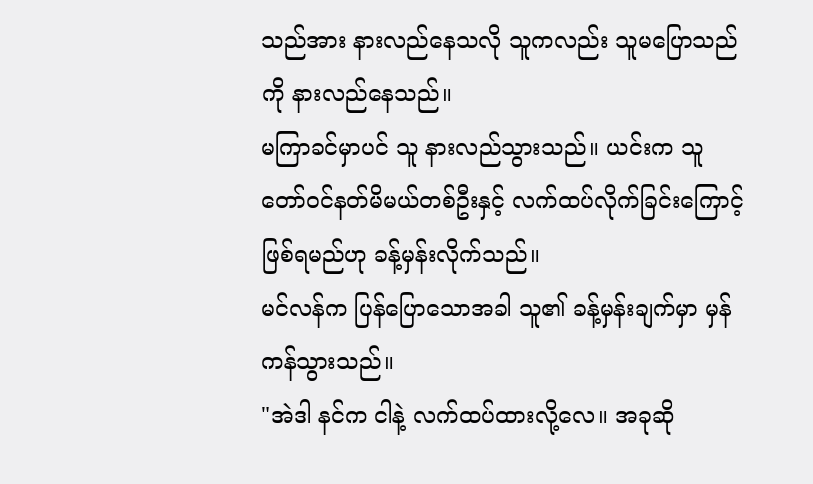သည်အား နားလည်နေသလို သူကလည်း သူမပြောသည်ကို နားလည်နေသည်။
မကြာခင်မှာပင် သူ နားလည်သွားသည်။ ယင်းက သူ တော်ဝင်နတ်မိမယ်တစ်ဦးနှင့် လက်ထပ်လိုက်ခြင်းကြောင့် ဖြစ်ရမည်ဟု ခန့်မှန်းလိုက်သည်။
မင်လန်က ပြန်ပြောသောအခါ သူ၏ ခန့်မှန်းချက်မှာ မှန်ကန်သွားသည်။
"အဲဒါ နင်က ငါနဲ့ လက်ထပ်ထားလို့လေ။ အခုဆို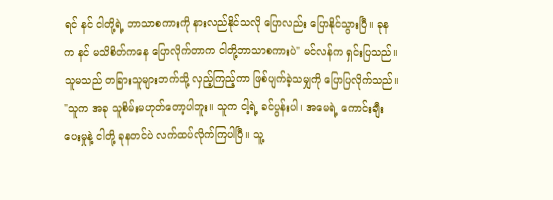ရင် နင် ငါတို့ရဲ့ ဘာသာစကားကို နားလည်နိုင်သလို ပြောလည်း ပြောနိုင်သွားပြီ။ ခုနက နင် မသိစိတ်ကနေ ပြောလိုက်တာက ငါတို့ဘာသာစကားပဲ" မင်လန်က ရှင်းပြသည်။
သူမသည် တခြားသူများဘက်သို့ လှည့်ကြည့်ကာ ဖြစ်ပျက်ခဲ့သမျှကို ပြောပြလိုက်သည်။
"သူက အခု သူစိမ်းမဟုတ်တော့ပါဘူး။ သူက ငါ့ရဲ့ ခင်ပွန်းပါ၊ အမေရဲ့ ကောင်းချီးပေးမှုနဲ့ ငါတို့ ခုနတင်ပဲ လက်ထပ်လိုက်ကြပါပြီ။ သူ့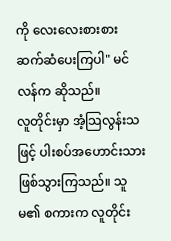ကို လေးလေးစားစား ဆက်ဆံပေးကြပါ" မင်လန်က ဆိုသည်။
လူတိုင်းမှာ အံ့သြလွန်းသဖြင့် ပါးစပ်အဟောင်းသား ဖြစ်သွားကြသည်။ သူမ၏ စကားက လူတိုင်း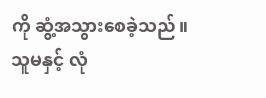ကို ဆွံ့အသွားစေခဲ့သည်။
သူမနှင့် လုံ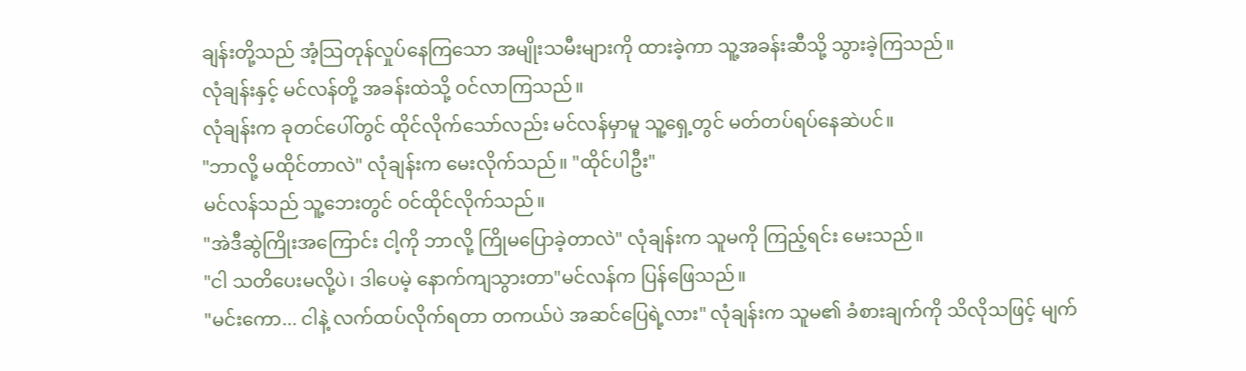ချန်းတို့သည် အံ့သြတုန်လှုပ်နေကြသော အမျိုးသမီးများကို ထားခဲ့ကာ သူ့အခန်းဆီသို့ သွားခဲ့ကြသည်။
လုံချန်းနှင့် မင်လန်တို့ အခန်းထဲသို့ ဝင်လာကြသည်။
လုံချန်းက ခုတင်ပေါ်တွင် ထိုင်လိုက်သော်လည်း မင်လန်မှာမူ သူ့ရှေ့တွင် မတ်တပ်ရပ်နေဆဲပင်။
"ဘာလို့ မထိုင်တာလဲ" လုံချန်းက မေးလိုက်သည်။ "ထိုင်ပါဦး"
မင်လန်သည် သူ့ဘေးတွင် ဝင်ထိုင်လိုက်သည်။
"အဲဒီဆွဲကြိုးအကြောင်း ငါ့ကို ဘာလို့ ကြိုမပြောခဲ့တာလဲ" လုံချန်းက သူမကို ကြည့်ရင်း မေးသည်။
"ငါ သတိပေးမလို့ပဲ၊ ဒါပေမဲ့ နောက်ကျသွားတာ"မင်လန်က ပြန်ဖြေသည်။
"မင်းကော... ငါနဲ့ လက်ထပ်လိုက်ရတာ တကယ်ပဲ အဆင်ပြေရဲ့လား" လုံချန်းက သူမ၏ ခံစားချက်ကို သိလိုသဖြင့် မျက်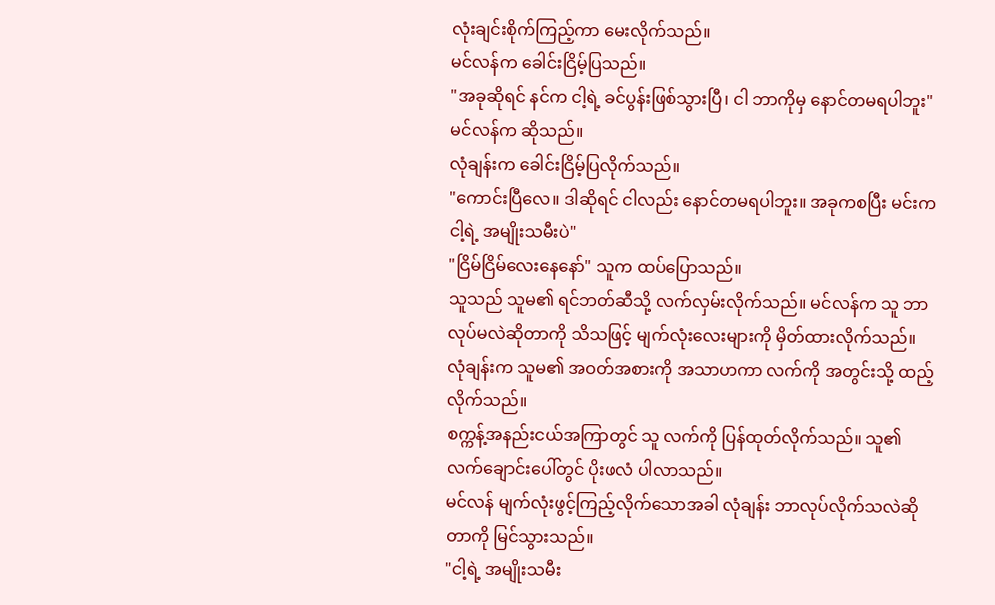လုံးချင်းစိုက်ကြည့်ကာ မေးလိုက်သည်။
မင်လန်က ခေါင်းငြိမ့်ပြသည်။
"အခုဆိုရင် နင်က ငါ့ရဲ့ ခင်ပွန်းဖြစ်သွားပြီ၊ ငါ ဘာကိုမှ နောင်တမရပါဘူး" မင်လန်က ဆိုသည်။
လုံချန်းက ခေါင်းငြိမ့်ပြလိုက်သည်။
"ကောင်းပြီလေ။ ဒါဆိုရင် ငါလည်း နောင်တမရပါဘူး။ အခုကစပြီး မင်းက ငါ့ရဲ့ အမျိုးသမီးပဲ"
"ငြိမ်ငြိမ်လေးနေနော်" သူက ထပ်ပြောသည်။
သူသည် သူမ၏ ရင်ဘတ်ဆီသို့ လက်လှမ်းလိုက်သည်။ မင်လန်က သူ ဘာလုပ်မလဲဆိုတာကို သိသဖြင့် မျက်လုံးလေးများကို မှိတ်ထားလိုက်သည်။ လုံချန်းက သူမ၏ အဝတ်အစားကို အသာဟကာ လက်ကို အတွင်းသို့ ထည့်လိုက်သည်။
စက္ကန့်အနည်းငယ်အကြာတွင် သူ လက်ကို ပြန်ထုတ်လိုက်သည်။ သူ၏ လက်ချောင်းပေါ်တွင် ပိုးဖလံ ပါလာသည်။
မင်လန် မျက်လုံးဖွင့်ကြည့်လိုက်သောအခါ လုံချန်း ဘာလုပ်လိုက်သလဲဆိုတာကို မြင်သွားသည်။
"ငါ့ရဲ့ အမျိုးသမီး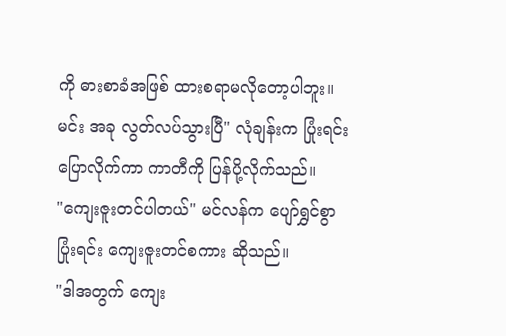ကို ဓားစာခံအဖြစ် ထားစရာမလိုတော့ပါဘူး။ မင်း အခု လွတ်လပ်သွားပြီ" လုံချန်းက ပြုံးရင်း ပြောလိုက်ကာ ကာတီကို ပြန်ပို့လိုက်သည်။
"ကျေးဇူးတင်ပါတယ်" မင်လန်က ပျော်ရွှင်စွာ ပြုံးရင်း ကျေးဇူးတင်စကား ဆိုသည်။
"ဒါအတွက် ကျေး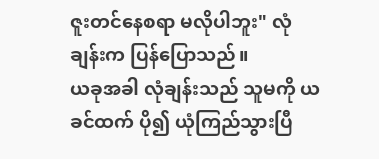ဇူးတင်နေစရာ မလိုပါဘူး" လုံချန်းက ပြန်ပြောသည်။
ယခုအခါ လုံချန်းသည် သူမကို ယခင်ထက် ပို၍ ယုံကြည်သွားပြီ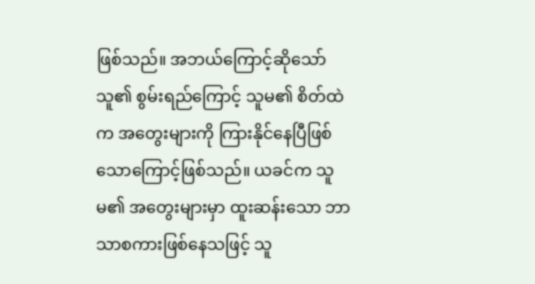ဖြစ်သည်။ အဘယ်ကြောင့်ဆိုသော် သူ၏ စွမ်းရည်ကြောင့် သူမ၏ စိတ်ထဲက အတွေးများကို ကြားနိုင်နေပြီဖြစ်သောကြောင့်ဖြစ်သည်။ ယခင်က သူမ၏ အတွေးများမှာ ထူးဆန်းသော ဘာသာစကားဖြစ်နေသဖြင့် သူ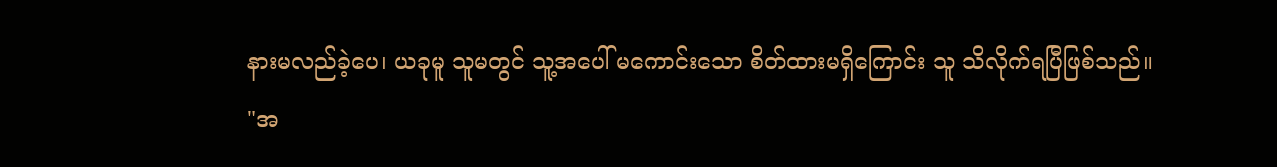နားမလည်ခဲ့ပေ၊ ယခုမူ သူမတွင် သူ့အပေါ် မကောင်းသော စိတ်ထားမရှိကြောင်း သူ သိလိုက်ရပြီဖြစ်သည်။
"အ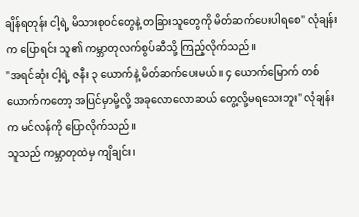ချိန်ရတုန်း ငါ့ရဲ့ မိသားစုဝင်တွေနဲ့ တခြားသူတွေကို မိတ်ဆက်ပေးပါရစေ" လုံချန်းက ပြောရင်း သူ၏ ကမ္ဘာတုလက်စွပ်ဆီသို့ ကြည့်လိုက်သည်။
"အရင်ဆုံး ငါ့ရဲ့ ဇနီး ၃ ယောက်နဲ့ မိတ်ဆက်ပေးမယ်။ ၄ ယောက်မြောက် တစ်ယောက်ကတော့ အပြင်မှာမို့လို့ အခုလောလောဆယ် တွေ့လို့မရသေးဘူး" လုံချန်းက မင်လန်ကို ပြောလိုက်သည်။
သူသည် ကမ္ဘာတုထဲမှ ကျိချင်း၊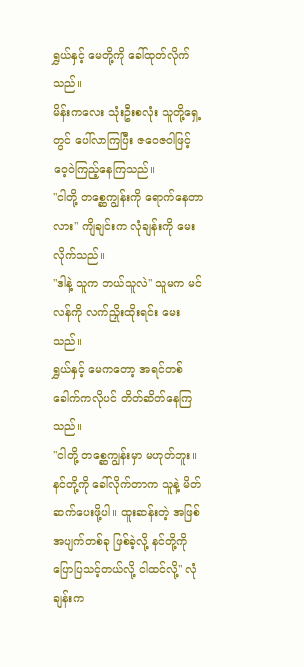ရွှယ်နှင့် မေတို့ကို ခေါ်ထုတ်လိုက်သည်။
မိန်းကလေး သုံးဦးစလုံး သူတို့ရှေ့တွင် ပေါ်လာကြပြီး ဇဝေဇဝါဖြင့် ဝေ့ဝဲကြည့်နေကြသည်။
"ငါတို့ တစ္ဆေကျွန်းကို ရောက်နေတာလား" ကျိချင်းက လုံချန်းကို မေးလိုက်သည်။
"ဒါနဲ့ သူက ဘယ်သူလဲ" သူမက မင်လန်ကို လက်ညှိုးထိုးရင်း မေးသည်။
ရွှယ်နှင့် မေကတော့ အရင်တစ်ခေါက်ကလိုပင် တိတ်ဆိတ်နေကြသည်။
"ငါတို့ တစ္ဆေကျွန်းမှာ မဟုတ်ဘူး။ နင်တို့ကို ခေါ်လိုက်တာက သူနဲ့ မိတ်ဆက်ပေးဖို့ပါ။ ထူးဆန်းတဲ့ အဖြစ်အပျက်တစ်ခု ဖြစ်ခဲ့လို့ နင်တို့ကို ပြောပြသင့်တယ်လို့ ငါထင်လို့" လုံချန်းက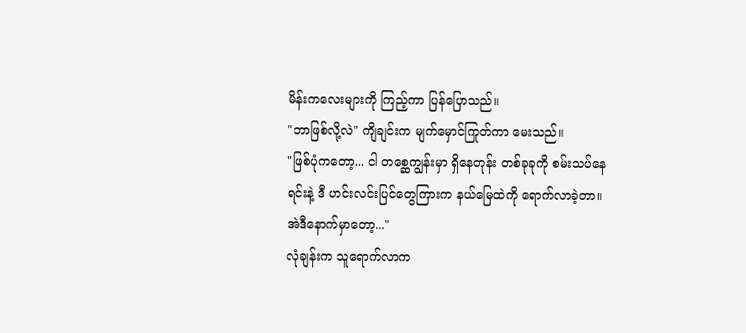မိန်းကလေးများကို ကြည့်ကာ ပြန်ပြောသည်။
"ဘာဖြစ်လို့လဲ" ကျိချင်းက မျက်မှောင်ကြုတ်ကာ မေးသည်။
"ဖြစ်ပုံကတော့... ငါ တစ္ဆေကျွန်းမှာ ရှိနေတုန်း တစ်ခုခုကို စမ်းသပ်နေရင်းနဲ့ ဒီ ဟင်းလင်းပြင်တွေကြားက နယ်မြေထဲကို ရောက်လာခဲ့တာ။ အဲဒီနောက်မှာတော့..."
လုံချန်းက သူရောက်လာက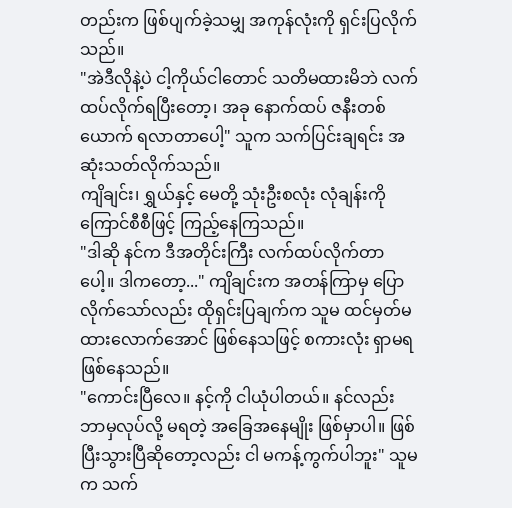တည်းက ဖြစ်ပျက်ခဲ့သမျှ အကုန်လုံးကို ရှင်းပြလိုက်သည်။
"အဲဒီလိုနဲ့ပဲ ငါ့ကိုယ်ငါတောင် သတိမထားမိဘဲ လက်ထပ်လိုက်ရပြီးတော့၊ အခု နောက်ထပ် ဇနီးတစ်ယောက် ရလာတာပေါ့" သူက သက်ပြင်းချရင်း အဆုံးသတ်လိုက်သည်။
ကျိချင်း၊ ရွှယ်နှင့် မေတို့ သုံးဦးစလုံး လုံချန်းကို ကြောင်စီစီဖြင့် ကြည့်နေကြသည်။
"ဒါဆို နင်က ဒီအတိုင်းကြီး လက်ထပ်လိုက်တာပေါ့။ ဒါကတော့..." ကျိချင်းက အတန်ကြာမှ ပြောလိုက်သော်လည်း ထိုရှင်းပြချက်က သူမ ထင်မှတ်မထားလောက်အောင် ဖြစ်နေသဖြင့် စကားလုံး ရှာမရ ဖြစ်နေသည်။
"ကောင်းပြီလေ။ နင့်ကို ငါယုံပါတယ်။ နင်လည်း ဘာမှလုပ်လို့ မရတဲ့ အခြေအနေမျိုး ဖြစ်မှာပါ။ ဖြစ်ပြီးသွားပြီဆိုတော့လည်း ငါ မကန့်ကွက်ပါဘူး" သူမက သက်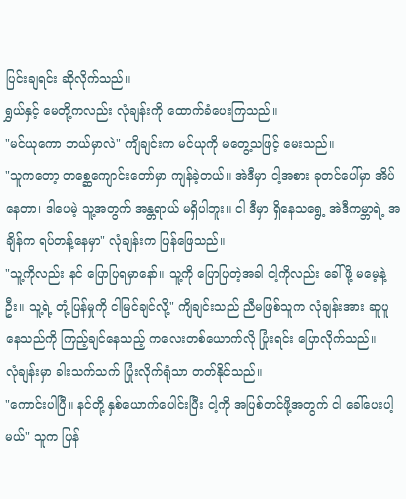ပြင်းချရင်း ဆိုလိုက်သည်။
ရွှယ်နှင့် မေတို့ကလည်း လုံချန်းကို ထောက်ခံပေးကြသည်။
"မင်ယုကော ဘယ်မှာလဲ" ကျိချင်းက မင်ယုကို မတွေ့သဖြင့် မေးသည်။
"သူကတော့ တစ္ဆေကျောင်းတော်မှာ ကျန်ခဲ့တယ်။ အဲဒီမှာ ငါ့အစား ခုတင်ပေါ်မှာ အိပ်နေတာ၊ ဒါပေမဲ့ သူ့အတွက် အန္တရာယ် မရှိပါဘူး။ ငါ ဒီမှာ ရှိနေသရွေ့ အဲဒီကမ္ဘာရဲ့ အချိန်က ရပ်တန့်နေမှာ" လုံချန်းက ပြန်ဖြေသည်။
"သူ့ကိုလည်း နင် ပြောပြရမှာနော်။ သူ့ကို ပြောပြတဲ့အခါ ငါ့ကိုလည်း ခေါ်ဖို့ မမေ့နဲ့ဦး။ သူ့ရဲ့ တုံ့ပြန်မှုကို ငါမြင်ချင်လို့" ကျိချင်းသည် ညီမဖြစ်သူက လုံချန်းအား ဆူပူနေသည်ကို ကြည့်ချင်နေသည့် ကလေးတစ်ယောက်လို ပြုံးရင်း ပြောလိုက်သည်။
လုံချန်းမှာ ခါးသက်သက် ပြုံးလိုက်ရုံသာ တတ်နိုင်သည်။
"ကောင်းပါပြီ။ နင်တို့ နှစ်ယောက်ပေါင်းပြီး ငါ့ကို အပြစ်တင်ဖို့အတွက် ငါ ခေါ်ပေးပါ့မယ်" သူက ပြန်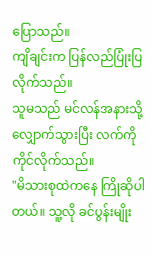ပြောသည်။
ကျိချင်းက ပြန်လည်ပြုံးပြလိုက်သည်။
သူမသည် မင်လန်အနားသို့ လျှောက်သွားပြီး လက်ကို ကိုင်လိုက်သည်။
"မိသားစုထဲကနေ ကြိုဆိုပါတယ်။ သူ့လို ခင်ပွန်းမျိုး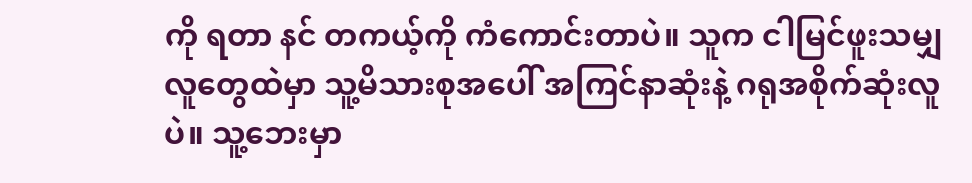ကို ရတာ နင် တကယ့်ကို ကံကောင်းတာပဲ။ သူက ငါမြင်ဖူးသမျှ လူတွေထဲမှာ သူ့မိသားစုအပေါ် အကြင်နာဆုံးနဲ့ ဂရုအစိုက်ဆုံးလူပဲ။ သူ့ဘေးမှာ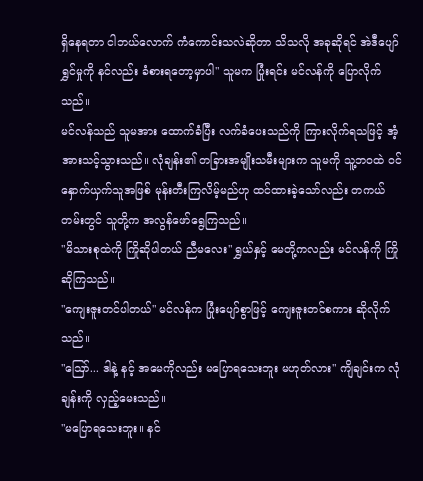ရှိနေရတာ ငါဘယ်လောက် ကံကောင်းသလဲဆိုတာ သိသလို အခုဆိုရင် အဲဒီပျော်ရွှင်မှုကို နင်လည်း ခံစားရတော့မှာပါ" သူမက ပြုံးရင်း မင်လန်ကို ပြောလိုက်သည်။
မင်လန်သည် သူမအား ထောက်ခံပြီး လက်ခံပေးသည်ကို ကြားလိုက်ရသဖြင့် အံ့အားသင့်သွားသည်။ လုံချန်း၏ တခြားအမျိုးသမီးများက သူမကို သူ့ဘဝထဲ ဝင်နှောက်ယှက်သူအဖြစ် မုန်းတီးကြလိမ့်မည်ဟု ထင်ထားခဲ့သော်လည်း တကယ်တမ်းတွင် သူတို့က အလွန်ဖော်ရွေကြသည်။
"မိသားစုထဲကို ကြိုဆိုပါတယ် ညီမလေး" ရွှယ်နှင့် မေတို့ကလည်း မင်လန်ကို ကြိုဆိုကြသည်။
"ကျေးဇူးတင်ပါတယ်" မင်လန်က ပြုံးပျော်စွာဖြင့် ကျေးဇူးတင်စကား ဆိုလိုက်သည်။
"ဩော်... ဒါနဲ့ နင့် အမေကိုလည်း မပြောရသေးဘူး မဟုတ်လား" ကျိချင်းက လုံချန်းကို လှည့်မေးသည်။
"မပြောရသေးဘူး။ နင်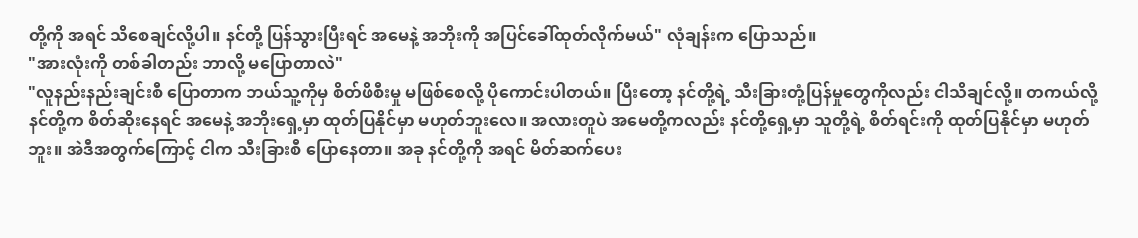တို့ကို အရင် သိစေချင်လို့ပါ။ နင်တို့ ပြန်သွားပြီးရင် အမေနဲ့ အဘိုးကို အပြင်ခေါ်ထုတ်လိုက်မယ်" လုံချန်းက ပြောသည်။
"အားလုံးကို တစ်ခါတည်း ဘာလို့ မပြောတာလဲ"
"လူနည်းနည်းချင်းစီ ပြောတာက ဘယ်သူ့ကိုမှ စိတ်ဖိစီးမှု မဖြစ်စေလို့ ပိုကောင်းပါတယ်။ ပြီးတော့ နင်တို့ရဲ့ သီးခြားတုံ့ပြန်မှုတွေကိုလည်း ငါသိချင်လို့။ တကယ်လို့ နင်တို့က စိတ်ဆိုးနေရင် အမေနဲ့ အဘိုးရှေ့မှာ ထုတ်ပြနိုင်မှာ မဟုတ်ဘူးလေ။ အလားတူပဲ အမေတို့ကလည်း နင်တို့ရှေ့မှာ သူတို့ရဲ့ စိတ်ရင်းကို ထုတ်ပြနိုင်မှာ မဟုတ်ဘူး။ အဲဒီအတွက်ကြောင့် ငါက သီးခြားစီ ပြောနေတာ။ အခု နင်တို့ကို အရင် မိတ်ဆက်ပေး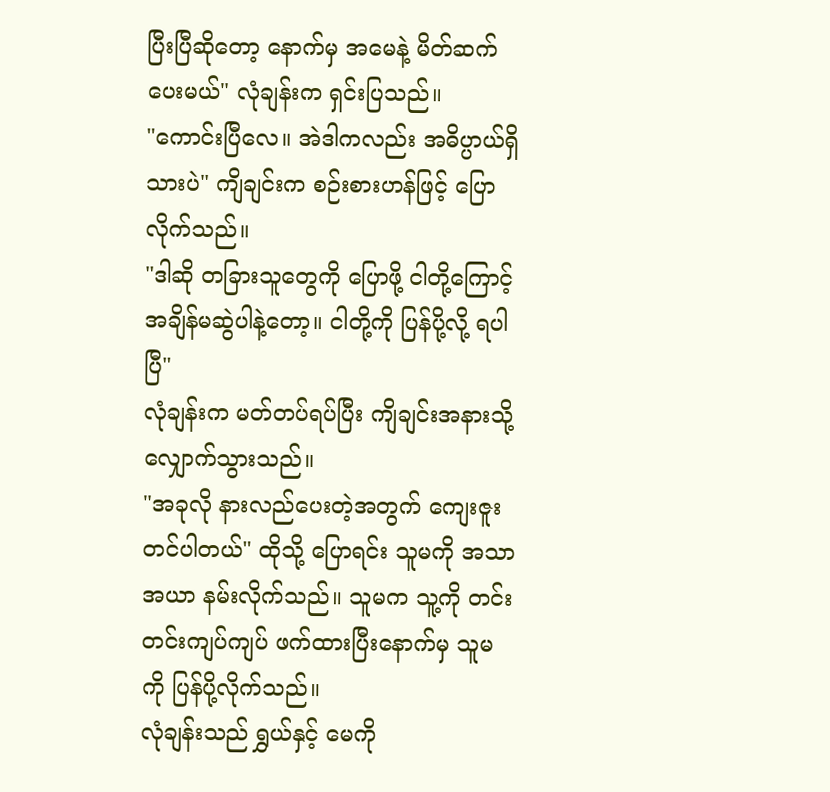ပြီးပြီဆိုတော့ နောက်မှ အမေနဲ့ မိတ်ဆက်ပေးမယ်" လုံချန်းက ရှင်းပြသည်။
"ကောင်းပြီလေ။ အဲဒါကလည်း အဓိပ္ပာယ်ရှိသားပဲ" ကျိချင်းက စဉ်းစားဟန်ဖြင့် ပြောလိုက်သည်။
"ဒါဆို တခြားသူတွေကို ပြောဖို့ ငါတို့ကြောင့် အချိန်မဆွဲပါနဲ့တော့။ ငါတို့ကို ပြန်ပို့လို့ ရပါပြီ"
လုံချန်းက မတ်တပ်ရပ်ပြီး ကျိချင်းအနားသို့ လျှောက်သွားသည်။
"အခုလို နားလည်ပေးတဲ့အတွက် ကျေးဇူးတင်ပါတယ်" ထိုသို့ ပြောရင်း သူမကို အသာအယာ နမ်းလိုက်သည်။ သူမက သူ့ကို တင်းတင်းကျပ်ကျပ် ဖက်ထားပြီးနောက်မှ သူမကို ပြန်ပို့လိုက်သည်။
လုံချန်းသည် ရွှယ်နှင့် မေကို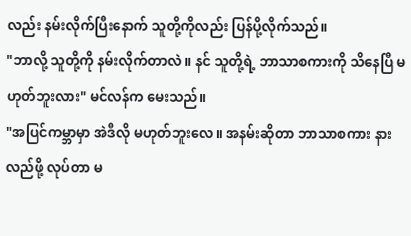လည်း နမ်းလိုက်ပြီးနောက် သူတို့ကိုလည်း ပြန်ပို့လိုက်သည်။
"ဘာလို့ သူတို့ကို နမ်းလိုက်တာလဲ။ နင် သူတို့ရဲ့ ဘာသာစကားကို သိနေပြီ မဟုတ်ဘူးလား" မင်လန်က မေးသည်။
"အပြင်ကမ္ဘာမှာ အဲဒီလို မဟုတ်ဘူးလေ။ အနမ်းဆိုတာ ဘာသာစကား နားလည်ဖို့ လုပ်တာ မ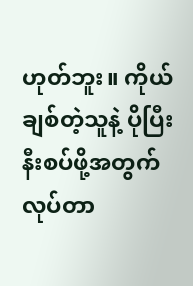ဟုတ်ဘူး။ ကိုယ်ချစ်တဲ့သူနဲ့ ပိုပြီး နီးစပ်ဖို့အတွက် လုပ်တာ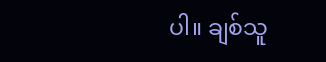ပါ။ ချစ်သူ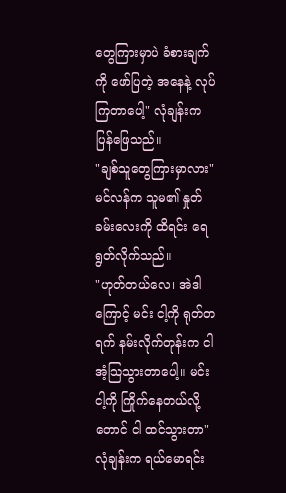တွေကြားမှာပဲ ခံစားချက်ကို ဖော်ပြတဲ့ အနေနဲ့ လုပ်ကြတာပေါ့" လုံချန်းက ပြန်ဖြေသည်။
"ချစ်သူတွေကြားမှာလား" မင်လန်က သူမ၏ နှုတ်ခမ်းလေးကို ထိရင်း ရေရွတ်လိုက်သည်။
"ဟုတ်တယ်လေ၊ အဲဒါကြောင့် မင်း ငါ့ကို ရုတ်တရက် နမ်းလိုက်တုန်းက ငါ အံ့သြသွားတာပေါ့။ မင်း ငါ့ကို ကြိုက်နေတယ်လို့တောင် ငါ ထင်သွားတာ" လုံချန်းက ရယ်မောရင်း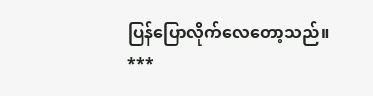ပြန်ပြောလိုက်လေတော့သည်။
***